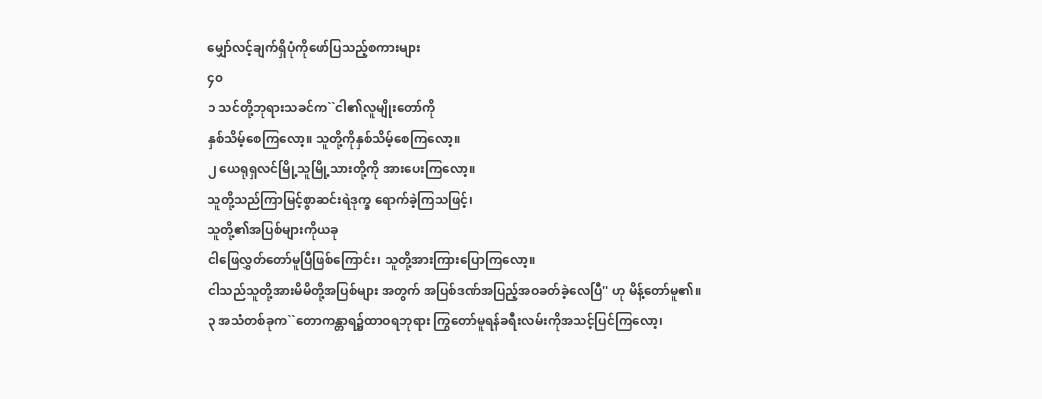မျှော်လင့်ချက်ရှိပုံကိုဖော်ပြသည့်စကားများ
၄၀
၁ သင်တို့ဘုရားသခင်က``ငါ၏လူမျိုးတော်ကို
နှစ်သိမ့်စေကြလော့။ သူတို့ကိုနှစ်သိမ့်စေကြလော့။
၂ ယေရုရှလင်မြို့သူမြို့သားတို့ကို အားပေးကြလော့။
သူတို့သည်ကြာမြင့်စွာဆင်းရဲဒုက္ခ ရောက်ခဲ့ကြသဖြင့်၊
သူတို့၏အပြစ်များကိုယခု
ငါဖြေလွှတ်တော်မူပြီဖြစ်ကြောင်း၊ သူတို့အားကြားပြောကြလော့။
ငါသည်သူတို့အားမိမိတို့အပြစ်များ အတွက် အပြစ်ဒဏ်အပြည့်အဝခတ်ခဲ့လေပြီ'' ဟု မိန့်တော်မူ၏။
၃ အသံတစ်ခုက``တောကန္တာရ၌ထာဝရဘုရား ကြွတော်မူရန်ခရီးလမ်းကိုအသင့်ပြင်ကြလော့၊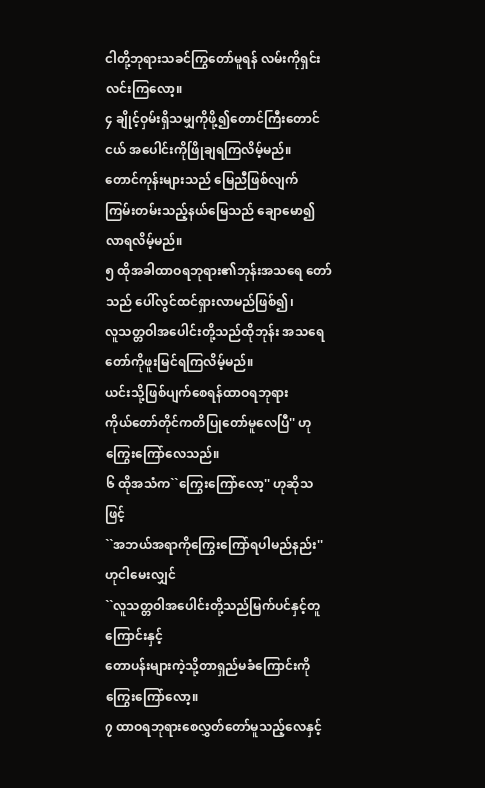ငါတို့ဘုရားသခင်ကြွတော်မူရန် လမ်းကိုရှင်းလင်းကြလော့။
၄ ချိုင့်ဝှမ်းရှိသမျှကိုဖို့၍တောင်ကြီးတောင်ငယ် အပေါင်းကိုဖြိုချရကြလိမ့်မည်။
တောင်ကုန်းများသည် မြေညီဖြစ်လျက်
ကြမ်းတမ်းသည့်နယ်မြေသည် ချောမော၍လာရလိမ့်မည်။
၅ ထိုအခါထာဝရဘုရား၏ဘုန်းအသရေ တော်သည် ပေါ်လွင်ထင်ရှားလာမည်ဖြစ်၍၊
လူသတ္တဝါအပေါင်းတို့သည်ထိုဘုန်း အသရေတော်ကိုဖူးမြင်ရကြလိမ့်မည်။
ယင်းသို့ဖြစ်ပျက်စေရန်ထာဝရဘုရား
ကိုယ်တော်တိုင်ကတိပြုတော်မူလေပြီ'' ဟု ကြွေးကြော်လေသည်။
၆ ထိုအသံက``ကြွေးကြော်လော့'' ဟုဆိုသဖြင့်
``အဘယ်အရာကိုကြွေးကြော်ရပါမည်နည်း'' ဟုငါမေးလျှင်
``လူသတ္တဝါအပေါင်းတို့သည်မြက်ပင်နှင့်တူ ကြောင်းနှင့်
တောပန်းများကဲ့သို့တာရှည်မခံကြောင်းကို ကြွေးကြော်လော့။
၇ ထာဝရဘုရားစေလွှတ်တော်မူသည့်လေနှင့်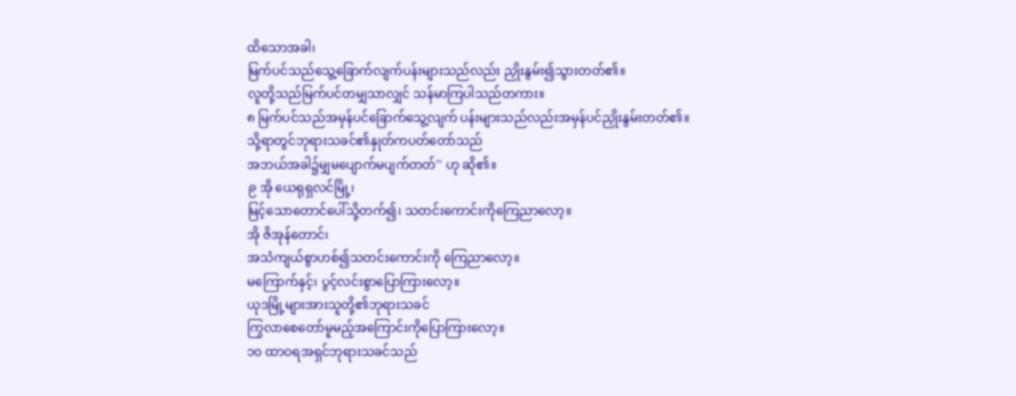ထိသောအခါ၊
မြက်ပင်သည်သွေ့ခြောက်လျက်ပန်းများသည်လည်း ညှိုးနွမ်း၍သွားတတ်၏။
လူတို့သည်မြက်ပင်တမျှသာလျှင် သန်မာကြပါသည်တကား။
၈ မြက်ပင်သည်အမှန်ပင်ခြောက်သွေ့လျက် ပန်းများသည်လည်းအမှန်ပင်ညှိုးနွမ်းတတ်၏။
သို့ရာတွင်ဘုရားသခင်၏နှုတ်ကပတ်တော်သည်
အဘယ်အခါ၌မျှမပျောက်မပျက်တတ်'' ဟု ဆို၏။
၉ အို ယေရုရှလင်မြို့၊
မြင့်သောတောင်ပေါ်သို့တက်၍၊ သတင်းကောင်းကိုကြေညာလော့။
အို ဇိအုန်တောင်၊
အသံကျယ်စွာဟစ်၍သတင်းကောင်းကို ကြေညာလော့။
မကြောက်နှင့်၊ ပွင့်လင်းစွာပြောကြားလော့။
ယုဒမြို့များအားသူတို့၏ဘုရားသခင်
ကြွလာစေတော်မူမည့်အကြောင်းကိုပြောကြားလော့။
၁၀ ထာဝရအရှင်ဘုရားသခင်သည်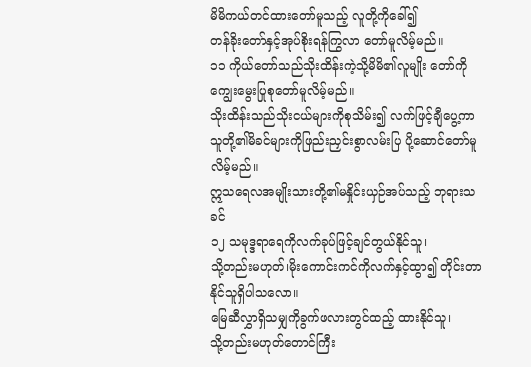မိမိကယ်တင်ထားတော်မူသည့် လူတို့ကိုခေါ်၍
တန်ခိုးတော်နှင့်အုပ်စိုးရန်ကြွလာ တော်မူလိမ့်မည်။
၁၁ ကိုယ်တော်သည်သိုးထိန်းကဲ့သို့မိမိ၏လူမျိုး တော်ကို ကျွေးမွေးပြုစုတော်မူလိမ့်မည်။
သိုးထိန်းသည်သိုးငယ်များကိုစုသိမ်း၍ လက်ဖြင့်ချီပွေ့ကာ
သူတို့၏မိခင်များကိုဖြည်းညှင်းစွာလမ်းပြ ပို့ဆောင်တော်မူလိမ့်မည်။
ဣသရေလအမျိုးသားတို့၏မနှိုင်းယှဉ်အပ်သည့် ဘုရားသခင်
၁၂ သမုဒ္ဒရာရေကိုလက်ခုပ်ဖြင့်ချင်တွယ်နိုင်သူ၊
သို့တည်းမဟုတ်၊မိုးကောင်းကင်ကိုလက်နှင့်ထွာ၍ တိုင်းတာနိုင်သူရှိပါသလော။
မြေဆီလွှာရှိသမျှကိုခွက်ဖလားတွင်ထည့် ထားနိုင်သူ၊
သို့တည်းမဟုတ်တောင်ကြီး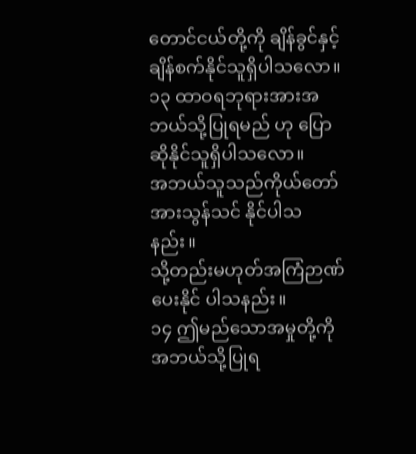တောင်ငယ်တို့ကို ချိန်ခွင်နှင့်ချိန်စက်နိုင်သူရှိပါသလော။
၁၃ ထာဝရဘုရားအားအဘယ်သို့ပြုရမည် ဟု ပြောဆိုနိုင်သူရှိပါသလော။
အဘယ်သူသည်ကိုယ်တော်အားသွန်သင် နိုင်ပါသနည်း။
သို့တည်းမဟုတ်အကြံဉာဏ်ပေးနိုင် ပါသနည်း။
၁၄ ဤမည်သောအမှုတို့ကိုအဘယ်သို့ပြုရ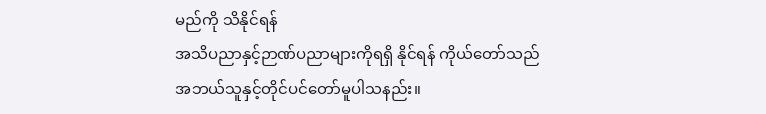မည်ကို သိနိုင်ရန်
အသိပညာနှင့်ဉာဏ်ပညာများကိုရရှိ နိုင်ရန် ကိုယ်တော်သည်
အဘယ်သူနှင့်တိုင်ပင်တော်မူပါသနည်း။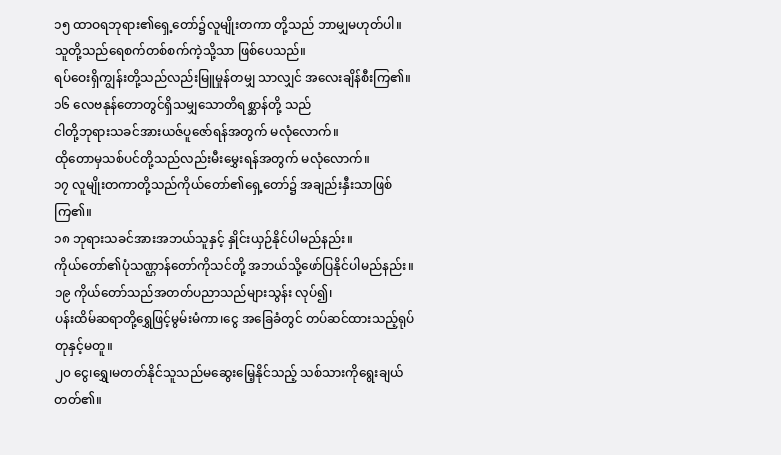၁၅ ထာဝရဘုရား၏ရှေ့တော်၌လူမျိုးတကာ တို့သည် ဘာမျှမဟုတ်ပါ။
သူတို့သည်ရေစက်တစ်စက်ကဲ့သို့သာ ဖြစ်ပေသည်။
ရပ်ဝေးရှိကျွန်းတို့သည်လည်းမြူမှုန်တမျှ သာလျှင် အလေးချိန်စီးကြ၏။
၁၆ လေဗနုန်တောတွင်ရှိသမျှသောတိရစ္ဆာန်တို့ သည်
ငါတို့ဘုရားသခင်အားယဇ်ပူဇော်ရန်အတွက် မလုံလောက်။
ထိုတောမှသစ်ပင်တို့သည်လည်းမီးမွှေးရန်အတွက် မလုံလောက်။
၁၇ လူမျိုးတကာတို့သည်ကိုယ်တော်၏ရှေ့တော်၌ အချည်းနှီးသာဖြစ်ကြ၏။
၁၈ ဘုရားသခင်အားအဘယ်သူနှင့် နှိုင်းယှဉ်နိုင်ပါမည်နည်း။
ကိုယ်တော်၏ပုံသဏ္ဌာန်တော်ကိုသင်တို့ အဘယ်သို့ဖော်ပြနိုင်ပါမည်နည်း။
၁၉ ကိုယ်တော်သည်အတတ်ပညာသည်များသွန်း လုပ်၍၊
ပန်းထိမ်ဆရာတို့ရွှေဖြင့်မွမ်းမံကာ၊ငွေ အခြေခံတွင် တပ်ဆင်ထားသည့်ရုပ်တုနှင့်မတူ။
၂၀ ငွေ၊ရွှေ၊မတတ်နိုင်သူသည်မဆွေးမြေ့နိုင်သည့် သစ်သားကိုရွေးချယ်တတ်၏။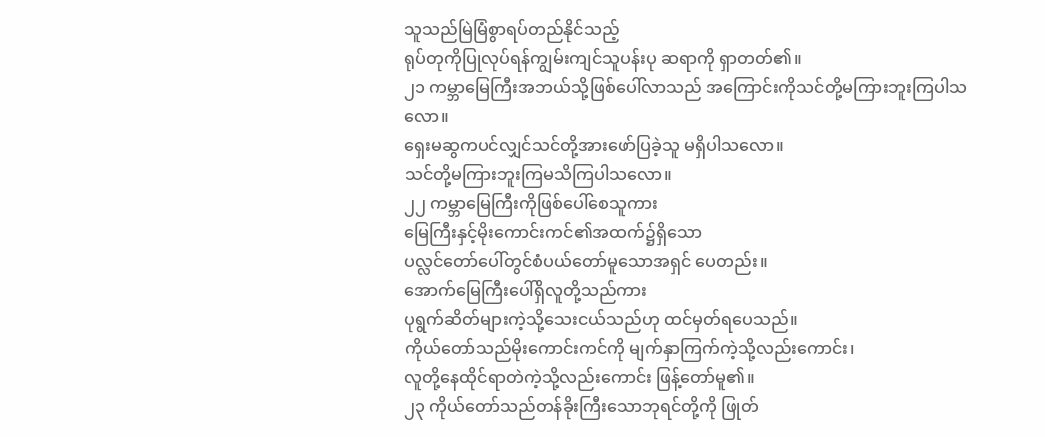သူသည်မြဲမြံစွာရပ်တည်နိုင်သည့်
ရုပ်တုကိုပြုလုပ်ရန်ကျွမ်းကျင်သူပန်းပု ဆရာကို ရှာတတ်၏။
၂၁ ကမ္ဘာမြေကြီးအဘယ်သို့ဖြစ်ပေါ်လာသည် အကြောင်းကိုသင်တို့မကြားဘူးကြပါသလော။
ရှေးမဆွကပင်လျှင်သင်တို့အားဖော်ပြခဲ့သူ မရှိပါသလော။
သင်တို့မကြားဘူးကြမသိကြပါသလော။
၂၂ ကမ္ဘာမြေကြီးကိုဖြစ်ပေါ်စေသူကား
မြေကြီးနှင့်မိုးကောင်းကင်၏အထက်၌ရှိသော
ပလ္လင်တော်ပေါ်တွင်စံပယ်တော်မူသောအရှင် ပေတည်း။
အောက်မြေကြီးပေါ်ရှိလူတို့သည်ကား
ပုရွက်ဆိတ်များကဲ့သို့သေးငယ်သည်ဟု ထင်မှတ်ရပေသည်။
ကိုယ်တော်သည်မိုးကောင်းကင်ကို မျက်နှာကြက်ကဲ့သို့လည်းကောင်း၊
လူတို့နေထိုင်ရာတဲကဲ့သို့လည်းကောင်း ဖြန့်တော်မူ၏။
၂၃ ကိုယ်တော်သည်တန်ခိုးကြီးသောဘုရင်တို့ကို ဖြုတ်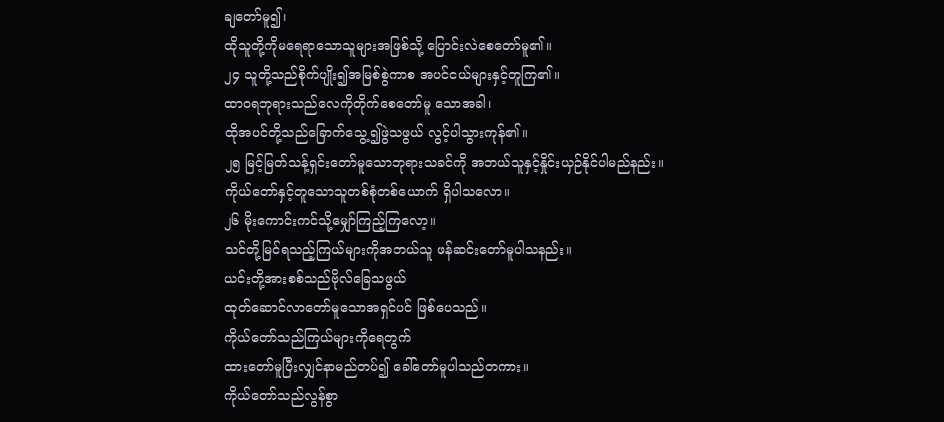ချတော်မူ၍၊
ထိုသူတို့ကိုမရေရာသောသူများအဖြစ်သို့ ပြောင်းလဲစေတော်မူ၏။
၂၄ သူတို့သည်စိုက်ပျိုး၍အမြစ်စွဲကာစ အပင်ငယ်များနှင့်တူကြ၏။
ထာဝရဘုရားသည်လေကိုတိုက်စေတော်မူ သောအခါ၊
ထိုအပင်တို့သည်ခြောက်သွေ့၍ဖွဲသဖွယ် လွင့်ပါသွားကုန်၏။
၂၅ မြင့်မြတ်သန့်ရှင်းတော်မူသောဘုရားသခင်ကို အဘယ်သူနှင့်နှိုင်းယှဉ်နိုင်ပါမည်နည်း။
ကိုယ်တော်နှင့်တူသောသူတစ်စုံတစ်ယောက် ရှိပါသလော။
၂၆ မိုးကောင်းကင်သို့မျှော်ကြည့်ကြလော့။
သင်တို့မြင်ရသည့်ကြယ်များကိုအဘယ်သူ ဖန်ဆင်းတော်မူပါသနည်း။
ယင်းတို့အားစစ်သည်ဗိုလ်ခြေသဖွယ်
ထုတ်ဆောင်လာတော်မူသောအရှင်ပင် ဖြစ်ပေသည်။
ကိုယ်တော်သည်ကြယ်များကိုရေတွက်
ထားတော်မူပြီးလျှင်နာမည်တပ်၍ ခေါ်တော်မူပါသည်တကား။
ကိုယ်တော်သည်လွန်စွာ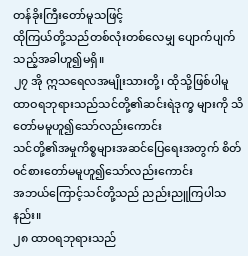တန်ခိုးကြီးတော်မူသဖြင့်
ထိုကြယ်တို့သည်တစ်လုံးတစ်လေမျှ ပျောက်ပျက်သည့်အခါဟူ၍မရှိ။
၂၇ အို ဣသရေလအမျိုးသားတို့၊ ထိုသို့ဖြစ်ပါမူ
ထာဝရဘုရားသည်သင်တို့၏ဆင်းရဲဒုက္ခ များကို သိတော်မမူဟူ၍သော်လည်းကောင်း
သင်တို့၏အမှုကိစ္စများအဆင်ပြေရေးအတွက် စိတ်ဝင်စားတော်မမူဟူ၍သော်လည်းကောင်း
အဘယ်ကြောင့်သင်တို့သည် ညည်းညူကြပါသနည်း။
၂၈ ထာဝရဘုရားသည်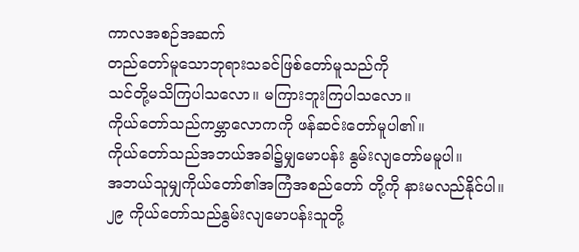ကာလအစဉ်အဆက်
တည်တော်မူသောဘုရားသခင်ဖြစ်တော်မူသည်ကို
သင်တို့မသိကြပါသလော။ မကြားဘူးကြပါသလော။
ကိုယ်တော်သည်ကမ္ဘာလောကကို ဖန်ဆင်းတော်မူပါ၏။
ကိုယ်တော်သည်အဘယ်အခါ၌မျှမောပန်း နွမ်းလျတော်မမူပါ။
အဘယ်သူမျှကိုယ်တော်၏အကြံအစည်တော် တို့ကို နားမလည်နိုင်ပါ။
၂၉ ကိုယ်တော်သည်နွမ်းလျမောပန်းသူတို့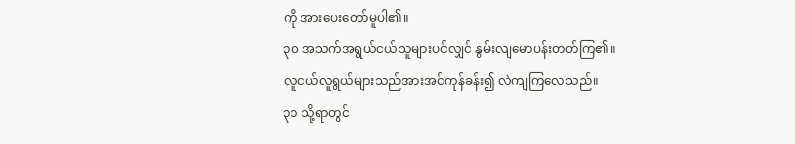ကို အားပေးတော်မူပါ၏။
၃၀ အသက်အရွယ်ငယ်သူများပင်လျှင် နွမ်းလျမောပန်းတတ်ကြ၏။
လူငယ်လူရွယ်များသည်အားအင်ကုန်ခန်း၍ လဲကျကြလေသည်။
၃၁ သို့ရာတွင်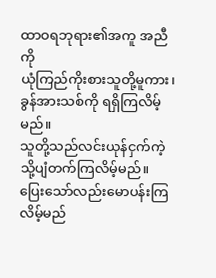ထာဝရဘုရား၏အကူ အညီကို
ယုံကြည်ကိုးစားသူတို့မူကား၊ ခွန်အားသစ်ကို ရရှိကြလိမ့်မည်။
သူတို့သည်လင်းယုန်ငှက်ကဲ့သို့ပျံတက်ကြလိမ့်မည်။
ပြေးသော်လည်းမောပန်းကြလိမ့်မည်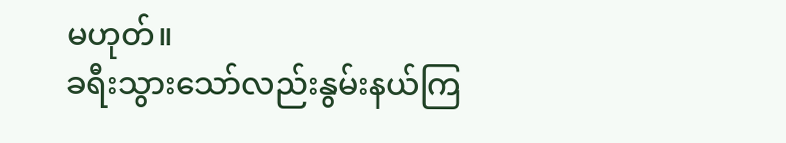မဟုတ်။
ခရီးသွားသော်လည်းနွမ်းနယ်ကြ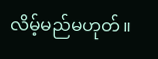လိမ့်မည်မဟုတ်။